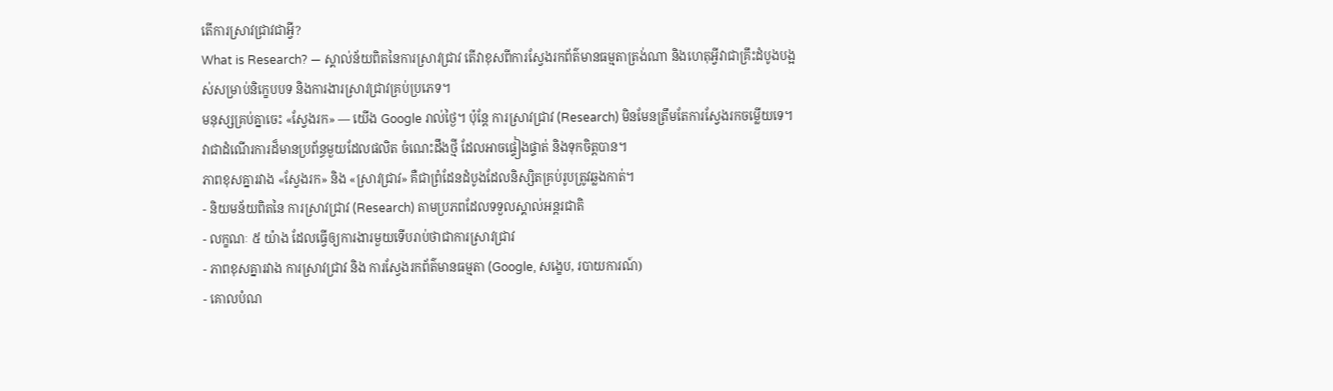តើការស្រាវជ្រាវជាអ្វី?
What is Research? — ស្គាល់ន័យពិតនៃការស្រាវជ្រាវ តើវាខុសពីការស្វែងរកព័ត៌មានធម្មតាត្រង់ណា និងហេតុអ្វីវាជាគ្រឹះដំបូងបង្អស់សម្រាប់និក្ខេបបទ និងការងារស្រាវជ្រាវគ្រប់ប្រភេទ។
មនុស្សគ្រប់គ្នាចេះ «ស្វែងរក» — យើង Google រាល់ថ្ងៃ។ ប៉ុន្តែ ការស្រាវជ្រាវ (Research) មិនមែនត្រឹមតែការស្វែងរកចម្លើយទេ។ វាជាដំណើរការដ៏មានប្រព័ន្ធមួយដែលផលិត ចំណេះដឹងថ្មី ដែលអាចផ្ទៀងផ្ទាត់ និងទុកចិត្តបាន។
ភាពខុសគ្នារវាង «ស្វែងរក» និង «ស្រាវជ្រាវ» គឺជាព្រំដែនដំបូងដែលនិស្សិតគ្រប់រូបត្រូវឆ្លងកាត់។
- និយមន័យពិតនៃ ការស្រាវជ្រាវ (Research) តាមប្រភពដែលទទួលស្គាល់អន្តរជាតិ
- លក្ខណៈ ៥ យ៉ាង ដែលធ្វើឲ្យការងារមួយទើបរាប់ថាជាការស្រាវជ្រាវ
- ភាពខុសគ្នារវាង ការស្រាវជ្រាវ និង ការស្វែងរកព័ត៌មានធម្មតា (Google, សង្ខេប, របាយការណ៍)
- គោលបំណ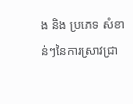ង និង ប្រភេទ សំខាន់ៗនៃការស្រាវជ្រា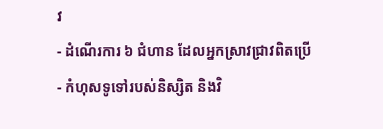វ
- ដំណើរការ ៦ ជំហាន ដែលអ្នកស្រាវជ្រាវពិតប្រើ
- កំហុសទូទៅរបស់និស្សិត និងវិ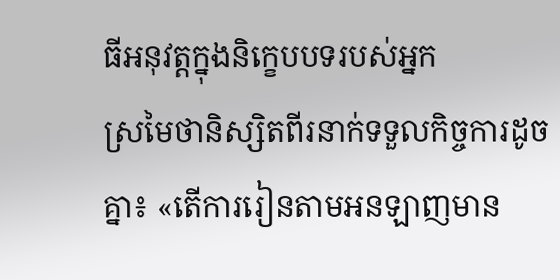ធីអនុវត្តក្នុងនិក្ខេបបទរបស់អ្នក
ស្រមៃថានិស្សិតពីរនាក់ទទួលកិច្ចការដូចគ្នា៖ «តើការរៀនតាមអនឡាញមាន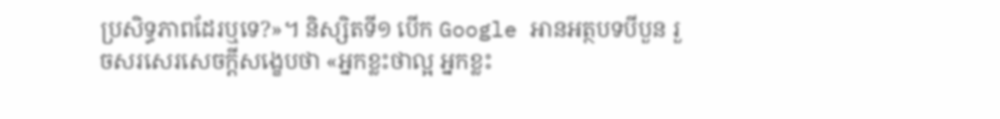ប្រសិទ្ធភាពដែរឬទេ?»។ និស្សិតទី១ បើក Google អានអត្ថបទបីបួន រួចសរសេរសេចក្ដីសង្ខេបថា «អ្នកខ្លះថាល្អ អ្នកខ្លះ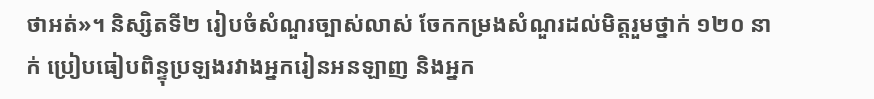ថាអត់»។ និស្សិតទី២ រៀបចំសំណួរច្បាស់លាស់ ចែកកម្រងសំណួរដល់មិត្តរួមថ្នាក់ ១២០ នាក់ ប្រៀបធៀបពិន្ទុប្រឡងរវាងអ្នករៀនអនឡាញ និងអ្នក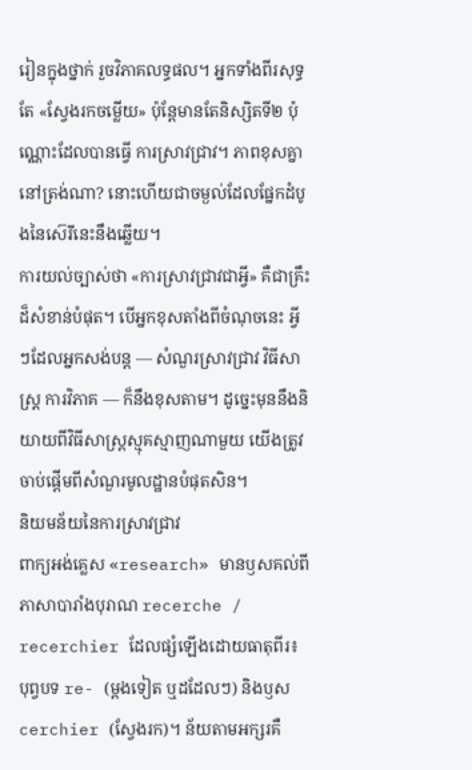រៀនក្នុងថ្នាក់ រួចវិភាគលទ្ធផល។ អ្នកទាំងពីរសុទ្ធតែ «ស្វែងរកចម្លើយ» ប៉ុន្តែមានតែនិស្សិតទី២ ប៉ុណ្ណោះដែលបានធ្វើ ការស្រាវជ្រាវ។ ភាពខុសគ្នានៅត្រង់ណា? នោះហើយជាចម្ងល់ដែលផ្នែកដំបូងនៃស៊េរីនេះនឹងឆ្លើយ។
ការយល់ច្បាស់ថា «ការស្រាវជ្រាវជាអ្វី» គឺជាគ្រឹះដ៏សំខាន់បំផុត។ បើអ្នកខុសតាំងពីចំណុចនេះ អ្វីៗដែលអ្នកសង់បន្ត — សំណួរស្រាវជ្រាវ វិធីសាស្ត្រ ការវិភាគ — ក៏នឹងខុសតាម។ ដូច្នេះមុននឹងនិយាយពីវិធីសាស្ត្រស្មុគស្មាញណាមួយ យើងត្រូវចាប់ផ្ដើមពីសំណួរមូលដ្ឋានបំផុតសិន។
និយមន័យនៃការស្រាវជ្រាវ
ពាក្យអង់គ្លេស «research» មានឫសគល់ពីភាសាបារាំងបុរាណ recerche / recerchier ដែលផ្សំឡើងដោយធាតុពីរ៖ បុព្វបទ re- (ម្ដងទៀត ឬដដែលៗ) និងឫស cerchier (ស្វែងរក)។ ន័យតាមអក្សរគឺ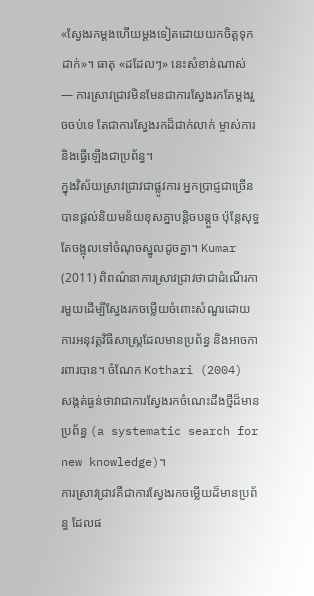«ស្វែងរកម្ដងហើយម្ដងទៀតដោយយកចិត្តទុកដាក់»។ ធាតុ «ដដែលៗ» នេះសំខាន់ណាស់ — ការស្រាវជ្រាវមិនមែនជាការស្វែងរកតែម្ដងរួចចប់ទេ តែជាការស្វែងរកដ៏ជាក់លាក់ ម្ចាស់ការ និងធ្វើឡើងជាប្រព័ន្ធ។
ក្នុងវិស័យស្រាវជ្រាវជាផ្លូវការ អ្នកប្រាជ្ញជាច្រើនបានផ្ដល់និយមន័យខុសគ្នាបន្តិចបន្តួច ប៉ុន្តែសុទ្ធតែចង្អុលទៅចំណុចស្នូលដូចគ្នា។ Kumar (2011) ពិពណ៌នាការស្រាវជ្រាវថាជាដំណើរការមួយដើម្បីស្វែងរកចម្លើយចំពោះសំណួរដោយការអនុវត្តវិធីសាស្ត្រដែលមានប្រព័ន្ធ និងអាចការពារបាន។ ចំណែក Kothari (2004) សង្កត់ធ្ងន់ថាវាជាការស្វែងរកចំណេះដឹងថ្មីដ៏មានប្រព័ន្ធ (a systematic search for new knowledge)។
ការស្រាវជ្រាវគឺជាការស្វែងរកចម្លើយដ៏មានប្រព័ន្ធ ដែលផ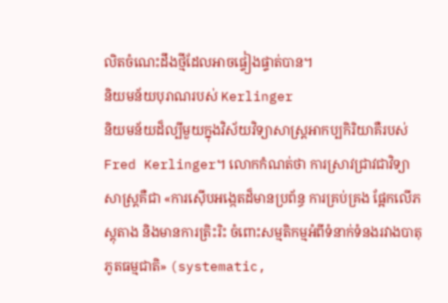លិតចំណេះដឹងថ្មីដែលអាចផ្ទៀងផ្ទាត់បាន។
និយមន័យបុរាណរបស់ Kerlinger
និយមន័យដ៏ល្បីមួយក្នុងវិស័យវិទ្យាសាស្ត្រអាកប្បកិរិយាគឺរបស់ Fred Kerlinger។ លោកកំណត់ថា ការស្រាវជ្រាវជាវិទ្យាសាស្ត្រគឺជា «ការស៊ើបអង្កេតដ៏មានប្រព័ន្ធ ការគ្រប់គ្រង ផ្អែកលើភស្តុតាង និងមានការត្រិះរិះ ចំពោះសម្មតិកម្មអំពីទំនាក់ទំនងរវាងបាតុភូតធម្មជាតិ» (systematic,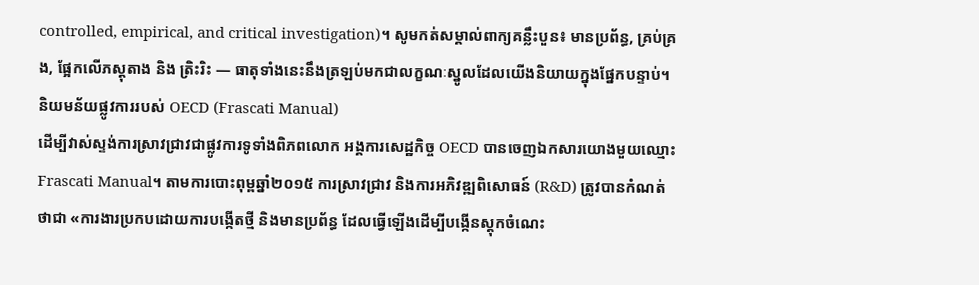controlled, empirical, and critical investigation)។ សូមកត់សម្គាល់ពាក្យគន្លឹះបួន៖ មានប្រព័ន្ធ, គ្រប់គ្រង, ផ្អែកលើភស្តុតាង និង ត្រិះរិះ — ធាតុទាំងនេះនឹងត្រឡប់មកជាលក្ខណៈស្នូលដែលយើងនិយាយក្នុងផ្នែកបន្ទាប់។
និយមន័យផ្លូវការរបស់ OECD (Frascati Manual)
ដើម្បីវាស់ស្ទង់ការស្រាវជ្រាវជាផ្លូវការទូទាំងពិភពលោក អង្គការសេដ្ឋកិច្ច OECD បានចេញឯកសារយោងមួយឈ្មោះ Frascati Manual។ តាមការបោះពុម្ពឆ្នាំ២០១៥ ការស្រាវជ្រាវ និងការអភិវឌ្ឍពិសោធន៍ (R&D) ត្រូវបានកំណត់ថាជា «ការងារប្រកបដោយការបង្កើតថ្មី និងមានប្រព័ន្ធ ដែលធ្វើឡើងដើម្បីបង្កើនស្តុកចំណេះ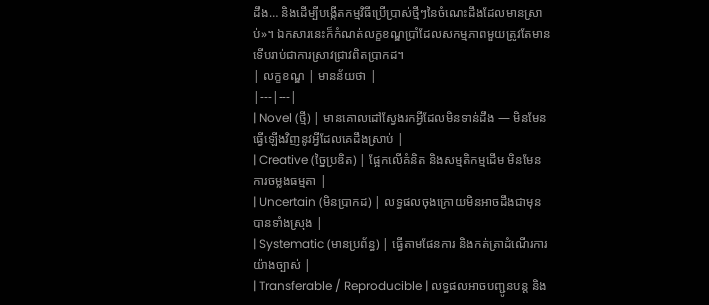ដឹង… និងដើម្បីបង្កើតកម្មវិធីប្រើប្រាស់ថ្មីៗនៃចំណេះដឹងដែលមានស្រាប់»។ ឯកសារនេះក៏កំណត់លក្ខខណ្ឌប្រាំដែលសកម្មភាពមួយត្រូវតែមាន ទើបរាប់ជាការស្រាវជ្រាវពិតប្រាកដ។
| លក្ខខណ្ឌ | មានន័យថា |
|---|---|
| Novel (ថ្មី) | មានគោលដៅស្វែងរកអ្វីដែលមិនទាន់ដឹង — មិនមែនធ្វើឡើងវិញនូវអ្វីដែលគេដឹងស្រាប់ |
| Creative (ច្នៃប្រឌិត) | ផ្អែកលើគំនិត និងសម្មតិកម្មដើម មិនមែនការចម្លងធម្មតា |
| Uncertain (មិនប្រាកដ) | លទ្ធផលចុងក្រោយមិនអាចដឹងជាមុនបានទាំងស្រុង |
| Systematic (មានប្រព័ន្ធ) | ធ្វើតាមផែនការ និងកត់ត្រាដំណើរការយ៉ាងច្បាស់ |
| Transferable / Reproducible | លទ្ធផលអាចបញ្ជូនបន្ត និង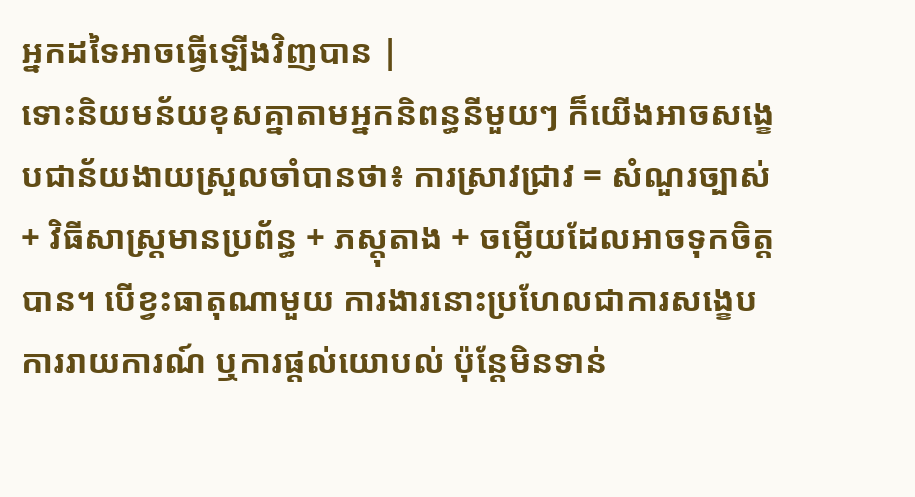អ្នកដទៃអាចធ្វើឡើងវិញបាន |
ទោះនិយមន័យខុសគ្នាតាមអ្នកនិពន្ធនីមួយៗ ក៏យើងអាចសង្ខេបជាន័យងាយស្រួលចាំបានថា៖ ការស្រាវជ្រាវ = សំណួរច្បាស់ + វិធីសាស្ត្រមានប្រព័ន្ធ + ភស្តុតាង + ចម្លើយដែលអាចទុកចិត្តបាន។ បើខ្វះធាតុណាមួយ ការងារនោះប្រហែលជាការសង្ខេប ការរាយការណ៍ ឬការផ្ដល់យោបល់ ប៉ុន្តែមិនទាន់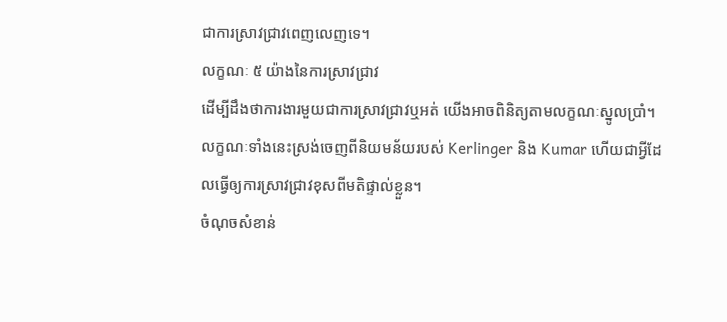ជាការស្រាវជ្រាវពេញលេញទេ។
លក្ខណៈ ៥ យ៉ាងនៃការស្រាវជ្រាវ
ដើម្បីដឹងថាការងារមួយជាការស្រាវជ្រាវឬអត់ យើងអាចពិនិត្យតាមលក្ខណៈស្នូលប្រាំ។ លក្ខណៈទាំងនេះស្រង់ចេញពីនិយមន័យរបស់ Kerlinger និង Kumar ហើយជាអ្វីដែលធ្វើឲ្យការស្រាវជ្រាវខុសពីមតិផ្ទាល់ខ្លួន។
ចំណុចសំខាន់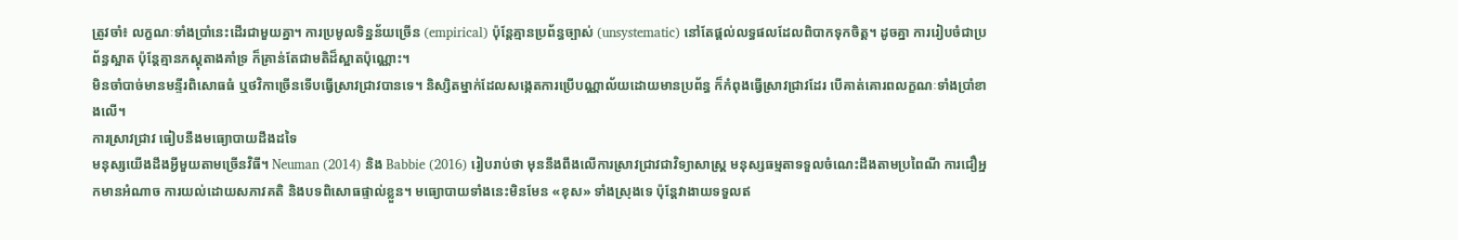ត្រូវចាំ៖ លក្ខណៈទាំងប្រាំនេះដើរជាមួយគ្នា។ ការប្រមូលទិន្នន័យច្រើន (empirical) ប៉ុន្តែគ្មានប្រព័ន្ធច្បាស់ (unsystematic) នៅតែផ្ដល់លទ្ធផលដែលពិបាកទុកចិត្ត។ ដូចគ្នា ការរៀបចំជាប្រព័ន្ធស្អាត ប៉ុន្តែគ្មានភស្តុតាងគាំទ្រ ក៏គ្រាន់តែជាមតិដ៏ស្អាតប៉ុណ្ណោះ។
មិនចាំបាច់មានមន្ទីរពិសោធធំ ឬថវិកាច្រើនទើបធ្វើស្រាវជ្រាវបានទេ។ និស្សិតម្នាក់ដែលសង្កេតការប្រើបណ្ណាល័យដោយមានប្រព័ន្ធ ក៏កំពុងធ្វើស្រាវជ្រាវដែរ បើគាត់គោរពលក្ខណៈទាំងប្រាំខាងលើ។
ការស្រាវជ្រាវ ធៀបនឹងមធ្យោបាយដឹងដទៃ
មនុស្សយើងដឹងអ្វីមួយតាមច្រើនវិធី។ Neuman (2014) និង Babbie (2016) រៀបរាប់ថា មុននឹងពឹងលើការស្រាវជ្រាវជាវិទ្យាសាស្ត្រ មនុស្សធម្មតាទទួលចំណេះដឹងតាមប្រពៃណី ការជឿអ្នកមានអំណាច ការយល់ដោយសភាវគតិ និងបទពិសោធផ្ទាល់ខ្លួន។ មធ្យោបាយទាំងនេះមិនមែន «ខុស» ទាំងស្រុងទេ ប៉ុន្តែវាងាយទទួលឥ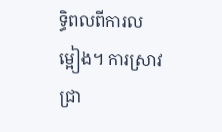ទ្ធិពលពីការលម្អៀង។ ការស្រាវជ្រា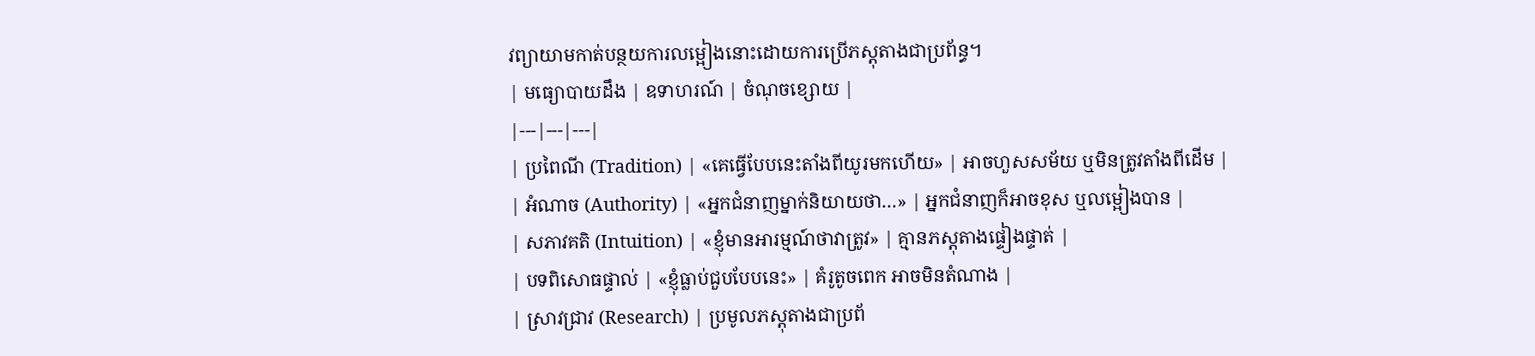វព្យាយាមកាត់បន្ថយការលម្អៀងនោះដោយការប្រើភស្តុតាងជាប្រព័ន្ធ។
| មធ្យោបាយដឹង | ឧទាហរណ៍ | ចំណុចខ្សោយ |
|---|---|---|
| ប្រពៃណី (Tradition) | «គេធ្វើបែបនេះតាំងពីយូរមកហើយ» | អាចហួសសម័យ ឬមិនត្រូវតាំងពីដើម |
| អំណាច (Authority) | «អ្នកជំនាញម្នាក់និយាយថា…» | អ្នកជំនាញក៏អាចខុស ឬលម្អៀងបាន |
| សភាវគតិ (Intuition) | «ខ្ញុំមានអារម្មណ៍ថាវាត្រូវ» | គ្មានភស្តុតាងផ្ទៀងផ្ទាត់ |
| បទពិសោធផ្ទាល់ | «ខ្ញុំធ្លាប់ជួបបែបនេះ» | គំរូតូចពេក អាចមិនតំណាង |
| ស្រាវជ្រាវ (Research) | ប្រមូលភស្តុតាងជាប្រព័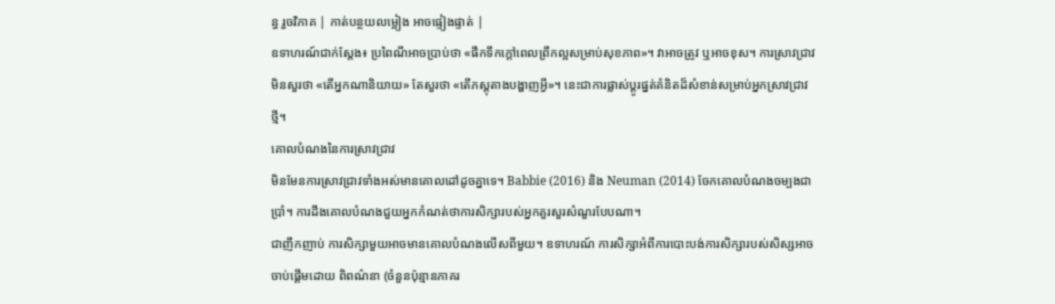ន្ធ រួចវិភាគ | កាត់បន្ថយលម្អៀង អាចផ្ទៀងផ្ទាត់ |
ឧទាហរណ៍ជាក់ស្ដែង៖ ប្រពៃណីអាចប្រាប់ថា «ផឹកទឹកក្ដៅពេលព្រឹកល្អសម្រាប់សុខភាព»។ វាអាចត្រូវ ឬអាចខុស។ ការស្រាវជ្រាវមិនសួរថា «តើអ្នកណានិយាយ» តែសួរថា «តើភស្តុតាងបង្ហាញអ្វី»។ នេះជាការផ្លាស់ប្ដូរផ្នត់គំនិតដ៏សំខាន់សម្រាប់អ្នកស្រាវជ្រាវថ្មី។
គោលបំណងនៃការស្រាវជ្រាវ
មិនមែនការស្រាវជ្រាវទាំងអស់មានគោលដៅដូចគ្នាទេ។ Babbie (2016) និង Neuman (2014) ចែកគោលបំណងចម្បងជាប្រាំ។ ការដឹងគោលបំណងជួយអ្នកកំណត់ថាការសិក្សារបស់អ្នកគួរសួរសំណួរបែបណា។
ជាញឹកញាប់ ការសិក្សាមួយអាចមានគោលបំណងលើសពីមួយ។ ឧទាហរណ៍ ការសិក្សាអំពីការបោះបង់ការសិក្សារបស់សិស្សអាចចាប់ផ្ដើមដោយ ពិពណ៌នា (ចំនួនប៉ុន្មានភាគរ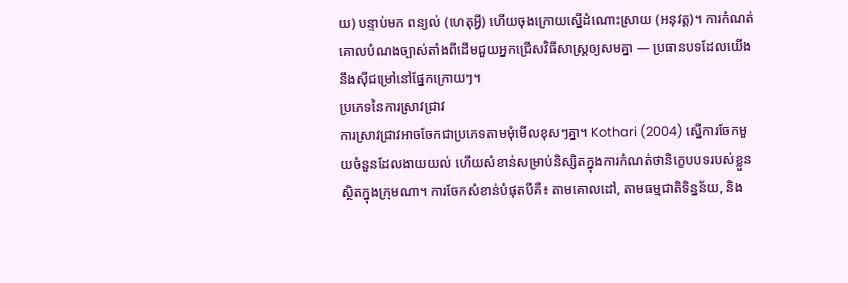យ) បន្ទាប់មក ពន្យល់ (ហេតុអ្វី) ហើយចុងក្រោយស្នើដំណោះស្រាយ (អនុវត្ត)។ ការកំណត់គោលបំណងច្បាស់តាំងពីដើមជួយអ្នកជ្រើសវិធីសាស្ត្រឲ្យសមគ្នា — ប្រធានបទដែលយើងនឹងស៊ីជម្រៅនៅផ្នែកក្រោយៗ។
ប្រភេទនៃការស្រាវជ្រាវ
ការស្រាវជ្រាវអាចចែកជាប្រភេទតាមមុំមើលខុសៗគ្នា។ Kothari (2004) ស្នើការចែកមួយចំនួនដែលងាយយល់ ហើយសំខាន់សម្រាប់និស្សិតក្នុងការកំណត់ថានិក្ខេបបទរបស់ខ្លួនស្ថិតក្នុងក្រុមណា។ ការចែកសំខាន់បំផុតបីគឺ៖ តាមគោលដៅ, តាមធម្មជាតិទិន្នន័យ, និង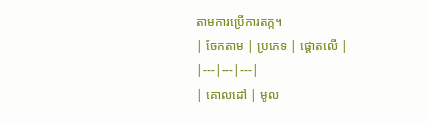តាមការប្រើការតក្ក។
| ចែកតាម | ប្រភេទ | ផ្ដោតលើ |
|---|---|---|
| គោលដៅ | មូល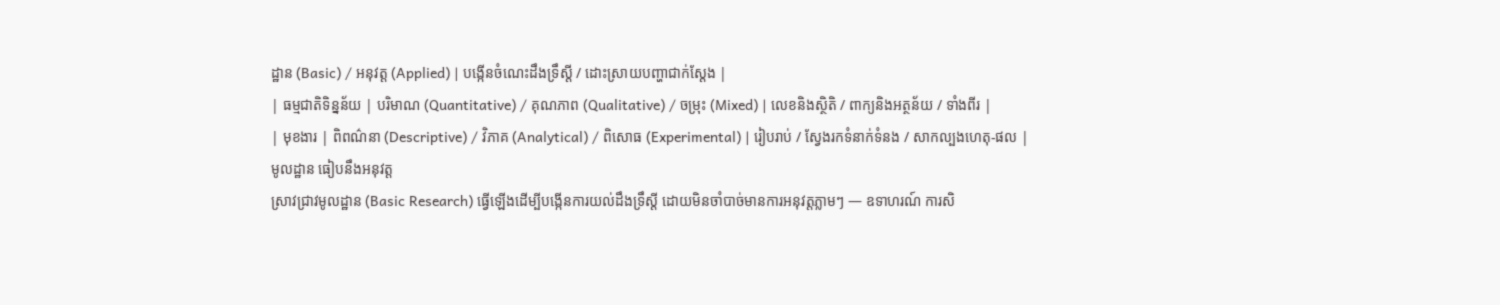ដ្ឋាន (Basic) / អនុវត្ត (Applied) | បង្កើនចំណេះដឹងទ្រឹស្តី / ដោះស្រាយបញ្ហាជាក់ស្ដែង |
| ធម្មជាតិទិន្នន័យ | បរិមាណ (Quantitative) / គុណភាព (Qualitative) / ចម្រុះ (Mixed) | លេខនិងស្ថិតិ / ពាក្យនិងអត្ថន័យ / ទាំងពីរ |
| មុខងារ | ពិពណ៌នា (Descriptive) / វិភាគ (Analytical) / ពិសោធ (Experimental) | រៀបរាប់ / ស្វែងរកទំនាក់ទំនង / សាកល្បងហេតុ-ផល |
មូលដ្ឋាន ធៀបនឹងអនុវត្ត
ស្រាវជ្រាវមូលដ្ឋាន (Basic Research) ធ្វើឡើងដើម្បីបង្កើនការយល់ដឹងទ្រឹស្តី ដោយមិនចាំបាច់មានការអនុវត្តភ្លាមៗ — ឧទាហរណ៍ ការសិ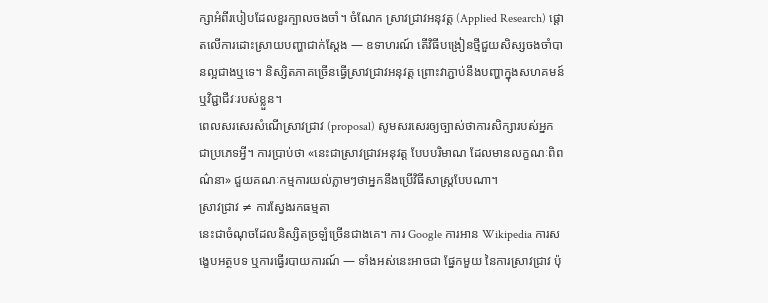ក្សាអំពីរបៀបដែលខួរក្បាលចងចាំ។ ចំណែក ស្រាវជ្រាវអនុវត្ត (Applied Research) ផ្ដោតលើការដោះស្រាយបញ្ហាជាក់ស្ដែង — ឧទាហរណ៍ តើវិធីបង្រៀនថ្មីជួយសិស្សចងចាំបានល្អជាងឬទេ។ និស្សិតភាគច្រើនធ្វើស្រាវជ្រាវអនុវត្ត ព្រោះវាភ្ជាប់នឹងបញ្ហាក្នុងសហគមន៍ ឬវិជ្ជាជីវៈរបស់ខ្លួន។
ពេលសរសេរសំណើស្រាវជ្រាវ (proposal) សូមសរសេរឲ្យច្បាស់ថាការសិក្សារបស់អ្នកជាប្រភេទអ្វី។ ការប្រាប់ថា «នេះជាស្រាវជ្រាវអនុវត្ត បែបបរិមាណ ដែលមានលក្ខណៈពិពណ៌នា» ជួយគណៈកម្មការយល់ភ្លាមៗថាអ្នកនឹងប្រើវិធីសាស្ត្របែបណា។
ស្រាវជ្រាវ ≠ ការស្វែងរកធម្មតា
នេះជាចំណុចដែលនិស្សិតច្រឡំច្រើនជាងគេ។ ការ Google ការអាន Wikipedia ការសង្ខេបអត្ថបទ ឬការធ្វើរបាយការណ៍ — ទាំងអស់នេះអាចជា ផ្នែកមួយ នៃការស្រាវជ្រាវ ប៉ុ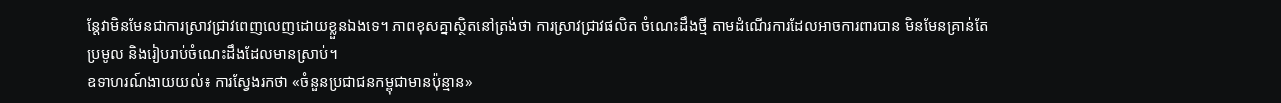ន្តែវាមិនមែនជាការស្រាវជ្រាវពេញលេញដោយខ្លួនឯងទេ។ ភាពខុសគ្នាស្ថិតនៅត្រង់ថា ការស្រាវជ្រាវផលិត ចំណេះដឹងថ្មី តាមដំណើរការដែលអាចការពារបាន មិនមែនគ្រាន់តែប្រមូល និងរៀបរាប់ចំណេះដឹងដែលមានស្រាប់។
ឧទាហរណ៍ងាយយល់៖ ការស្វែងរកថា «ចំនួនប្រជាជនកម្ពុជាមានប៉ុន្មាន»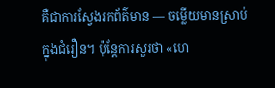គឺជាការស្វែងរកព័ត៌មាន — ចម្លើយមានស្រាប់ក្នុងជំរឿន។ ប៉ុន្តែការសួរថា «ហេ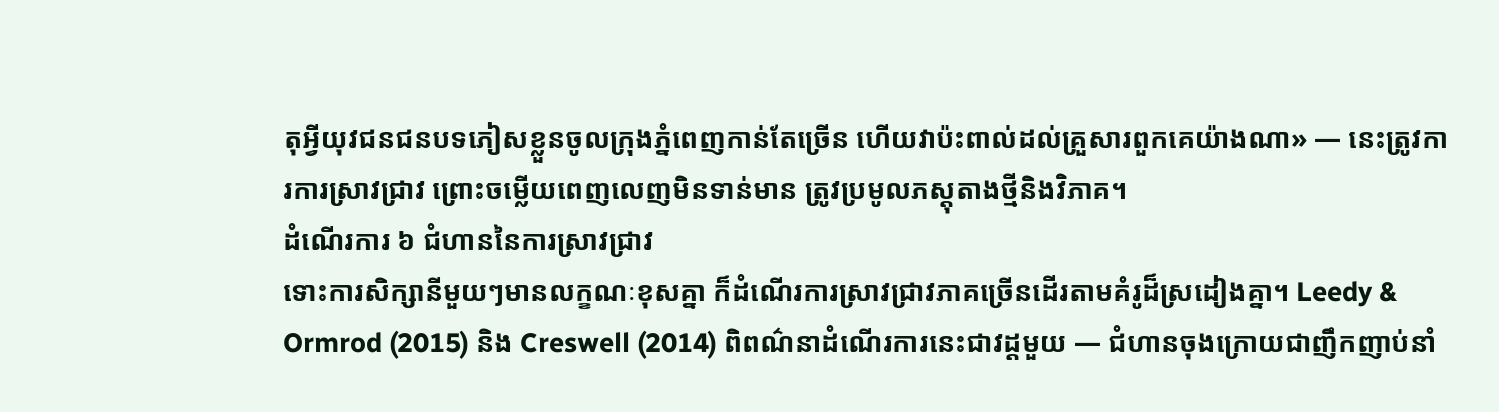តុអ្វីយុវជនជនបទភៀសខ្លួនចូលក្រុងភ្នំពេញកាន់តែច្រើន ហើយវាប៉ះពាល់ដល់គ្រួសារពួកគេយ៉ាងណា» — នេះត្រូវការការស្រាវជ្រាវ ព្រោះចម្លើយពេញលេញមិនទាន់មាន ត្រូវប្រមូលភស្តុតាងថ្មីនិងវិភាគ។
ដំណើរការ ៦ ជំហាននៃការស្រាវជ្រាវ
ទោះការសិក្សានីមួយៗមានលក្ខណៈខុសគ្នា ក៏ដំណើរការស្រាវជ្រាវភាគច្រើនដើរតាមគំរូដ៏ស្រដៀងគ្នា។ Leedy & Ormrod (2015) និង Creswell (2014) ពិពណ៌នាដំណើរការនេះជាវដ្តមួយ — ជំហានចុងក្រោយជាញឹកញាប់នាំ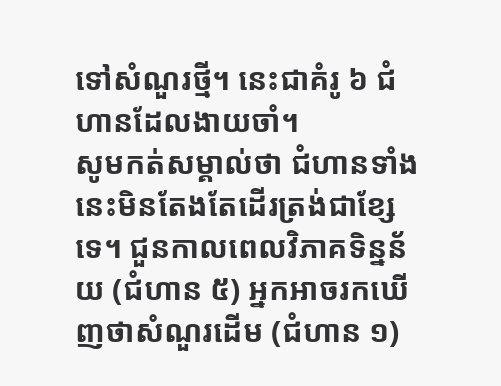ទៅសំណួរថ្មី។ នេះជាគំរូ ៦ ជំហានដែលងាយចាំ។
សូមកត់សម្គាល់ថា ជំហានទាំងនេះមិនតែងតែដើរត្រង់ជាខ្សែទេ។ ជួនកាលពេលវិភាគទិន្នន័យ (ជំហាន ៥) អ្នកអាចរកឃើញថាសំណួរដើម (ជំហាន ១)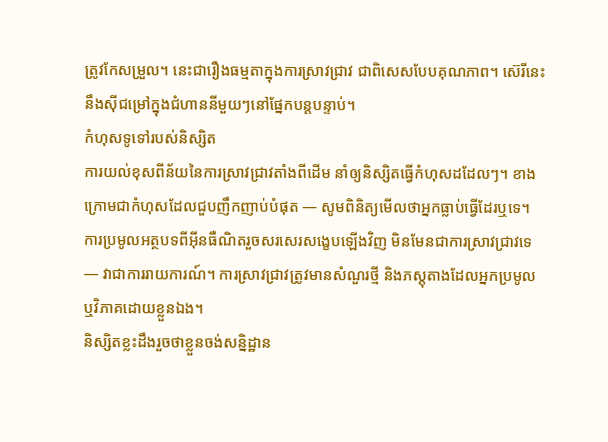ត្រូវកែសម្រួល។ នេះជារឿងធម្មតាក្នុងការស្រាវជ្រាវ ជាពិសេសបែបគុណភាព។ ស៊េរីនេះនឹងស៊ីជម្រៅក្នុងជំហាននីមួយៗនៅផ្នែកបន្តបន្ទាប់។
កំហុសទូទៅរបស់និស្សិត
ការយល់ខុសពីន័យនៃការស្រាវជ្រាវតាំងពីដើម នាំឲ្យនិស្សិតធ្វើកំហុសដដែលៗ។ ខាងក្រោមជាកំហុសដែលជួបញឹកញាប់បំផុត — សូមពិនិត្យមើលថាអ្នកធ្លាប់ធ្វើដែរឬទេ។
ការប្រមូលអត្ថបទពីអ៊ីនធឺណិតរួចសរសេរសង្ខេបឡើងវិញ មិនមែនជាការស្រាវជ្រាវទេ — វាជាការរាយការណ៍។ ការស្រាវជ្រាវត្រូវមានសំណួរថ្មី និងភស្តុតាងដែលអ្នកប្រមូល ឬវិភាគដោយខ្លួនឯង។
និស្សិតខ្លះដឹងរួចថាខ្លួនចង់សន្និដ្ឋាន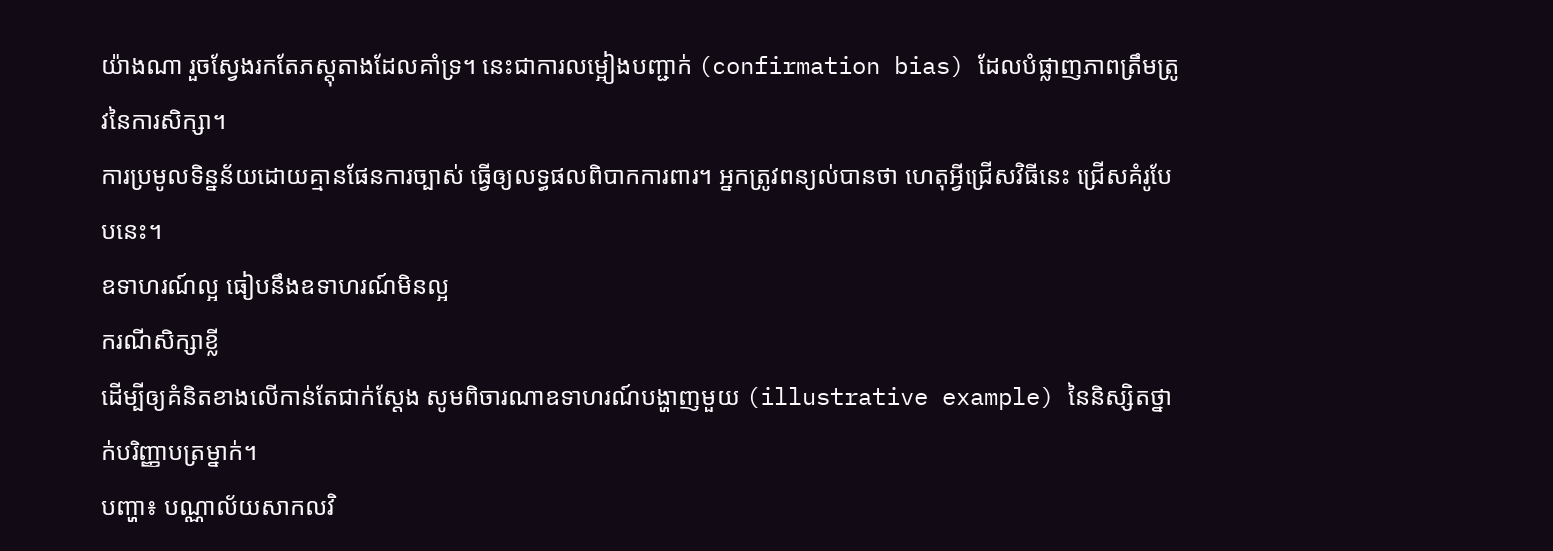យ៉ាងណា រួចស្វែងរកតែភស្តុតាងដែលគាំទ្រ។ នេះជាការលម្អៀងបញ្ជាក់ (confirmation bias) ដែលបំផ្លាញភាពត្រឹមត្រូវនៃការសិក្សា។
ការប្រមូលទិន្នន័យដោយគ្មានផែនការច្បាស់ ធ្វើឲ្យលទ្ធផលពិបាកការពារ។ អ្នកត្រូវពន្យល់បានថា ហេតុអ្វីជ្រើសវិធីនេះ ជ្រើសគំរូបែបនេះ។
ឧទាហរណ៍ល្អ ធៀបនឹងឧទាហរណ៍មិនល្អ
ករណីសិក្សាខ្លី
ដើម្បីឲ្យគំនិតខាងលើកាន់តែជាក់ស្ដែង សូមពិចារណាឧទាហរណ៍បង្ហាញមួយ (illustrative example) នៃនិស្សិតថ្នាក់បរិញ្ញាបត្រម្នាក់។
បញ្ហា៖ បណ្ណាល័យសាកលវិ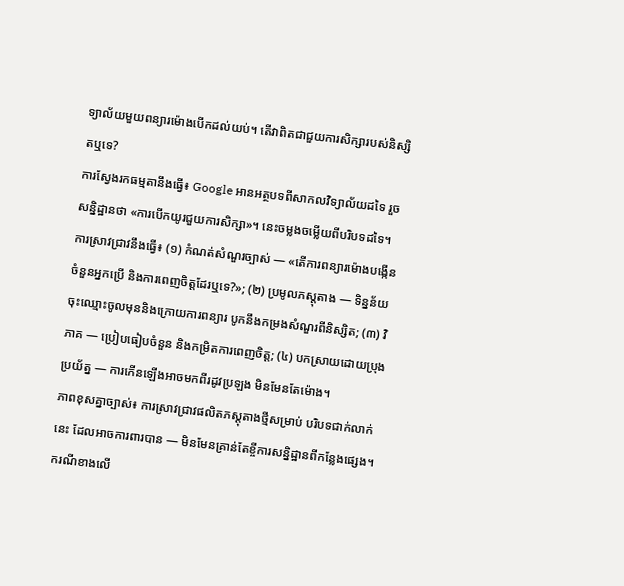ទ្យាល័យមួយពន្យារម៉ោងបើកដល់យប់។ តើវាពិតជាជួយការសិក្សារបស់និស្សិតឬទេ?
ការស្វែងរកធម្មតានឹងធ្វើ៖ Google អានអត្ថបទពីសាកលវិទ្យាល័យដទៃ រួចសន្និដ្ឋានថា «ការបើកយូរជួយការសិក្សា»។ នេះចម្លងចម្លើយពីបរិបទដទៃ។
ការស្រាវជ្រាវនឹងធ្វើ៖ (១) កំណត់សំណួរច្បាស់ — «តើការពន្យារម៉ោងបង្កើនចំនួនអ្នកប្រើ និងការពេញចិត្តដែរឬទេ?»; (២) ប្រមូលភស្តុតាង — ទិន្នន័យចុះឈ្មោះចូលមុននិងក្រោយការពន្យារ បូកនឹងកម្រងសំណួរពីនិស្សិត; (៣) វិភាគ — ប្រៀបធៀបចំនួន និងកម្រិតការពេញចិត្ត; (៤) បកស្រាយដោយប្រុងប្រយ័ត្ន — ការកើនឡើងអាចមកពីរដូវប្រឡង មិនមែនតែម៉ោង។
ភាពខុសគ្នាច្បាស់៖ ការស្រាវជ្រាវផលិតភស្តុតាងថ្មីសម្រាប់ បរិបទជាក់លាក់នេះ ដែលអាចការពារបាន — មិនមែនគ្រាន់តែខ្ចីការសន្និដ្ឋានពីកន្លែងផ្សេង។
ករណីខាងលើ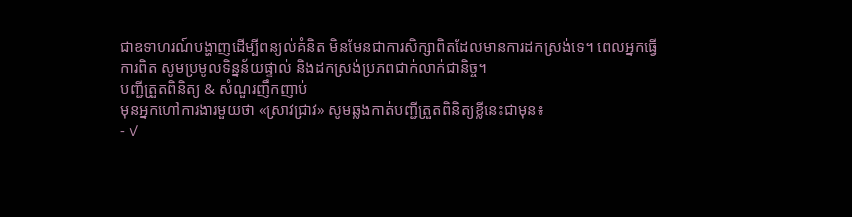ជាឧទាហរណ៍បង្ហាញដើម្បីពន្យល់គំនិត មិនមែនជាការសិក្សាពិតដែលមានការដកស្រង់ទេ។ ពេលអ្នកធ្វើការពិត សូមប្រមូលទិន្នន័យផ្ទាល់ និងដកស្រង់ប្រភពជាក់លាក់ជានិច្ច។
បញ្ជីត្រួតពិនិត្យ & សំណួរញឹកញាប់
មុនអ្នកហៅការងារមួយថា «ស្រាវជ្រាវ» សូមឆ្លងកាត់បញ្ជីត្រួតពិនិត្យខ្លីនេះជាមុន៖
- ✓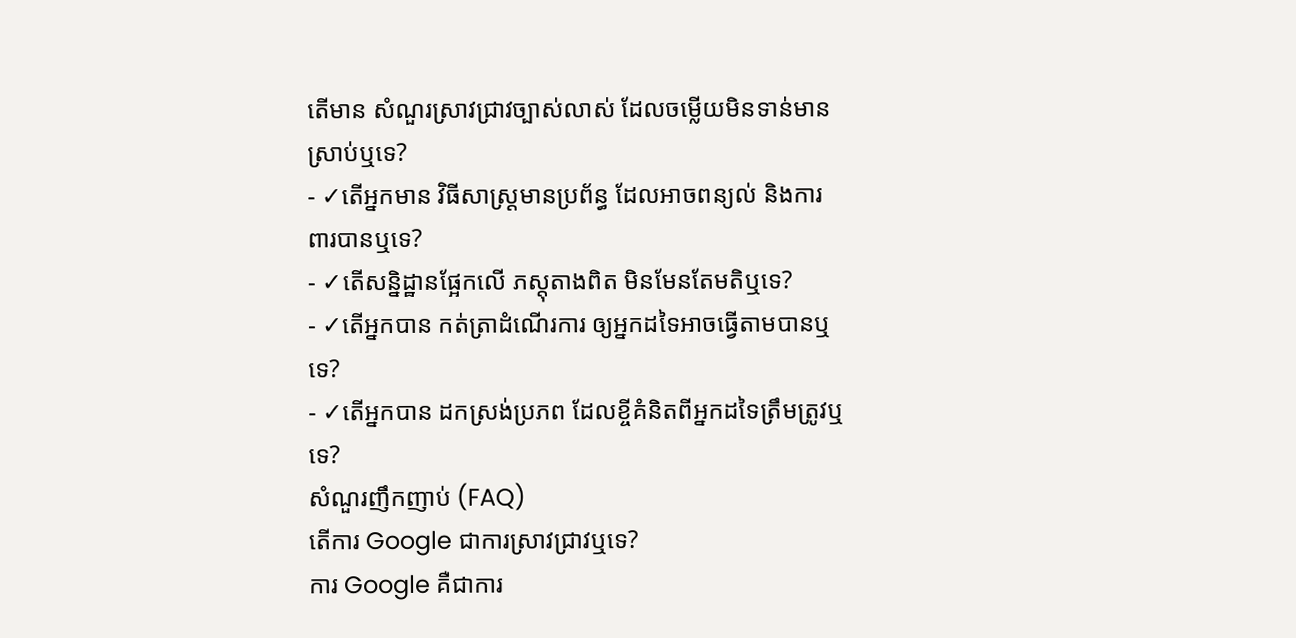តើមាន សំណួរស្រាវជ្រាវច្បាស់លាស់ ដែលចម្លើយមិនទាន់មានស្រាប់ឬទេ?
- ✓តើអ្នកមាន វិធីសាស្ត្រមានប្រព័ន្ធ ដែលអាចពន្យល់ និងការពារបានឬទេ?
- ✓តើសន្និដ្ឋានផ្អែកលើ ភស្តុតាងពិត មិនមែនតែមតិឬទេ?
- ✓តើអ្នកបាន កត់ត្រាដំណើរការ ឲ្យអ្នកដទៃអាចធ្វើតាមបានឬទេ?
- ✓តើអ្នកបាន ដកស្រង់ប្រភព ដែលខ្ចីគំនិតពីអ្នកដទៃត្រឹមត្រូវឬទេ?
សំណួរញឹកញាប់ (FAQ)
តើការ Google ជាការស្រាវជ្រាវឬទេ?
ការ Google គឺជាការ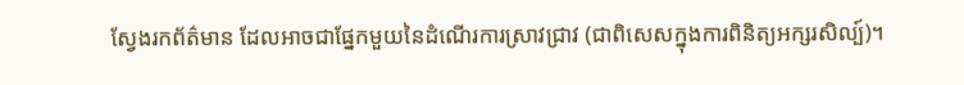ស្វែងរកព័ត៌មាន ដែលអាចជាផ្នែកមួយនៃដំណើរការស្រាវជ្រាវ (ជាពិសេសក្នុងការពិនិត្យអក្សរសិល្ប៍)។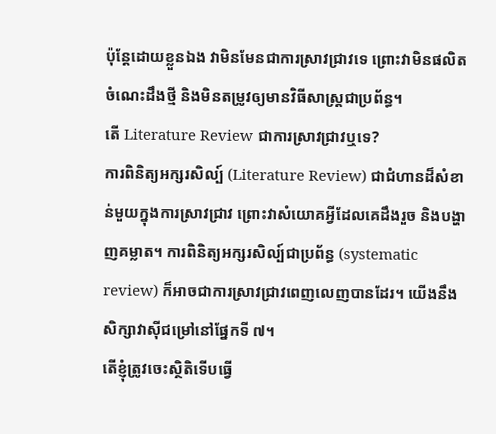ប៉ុន្តែដោយខ្លួនឯង វាមិនមែនជាការស្រាវជ្រាវទេ ព្រោះវាមិនផលិតចំណេះដឹងថ្មី និងមិនតម្រូវឲ្យមានវិធីសាស្ត្រជាប្រព័ន្ធ។
តើ Literature Review ជាការស្រាវជ្រាវឬទេ?
ការពិនិត្យអក្សរសិល្ប៍ (Literature Review) ជាជំហានដ៏សំខាន់មួយក្នុងការស្រាវជ្រាវ ព្រោះវាសំយោគអ្វីដែលគេដឹងរួច និងបង្ហាញគម្លាត។ ការពិនិត្យអក្សរសិល្ប៍ជាប្រព័ន្ធ (systematic review) ក៏អាចជាការស្រាវជ្រាវពេញលេញបានដែរ។ យើងនឹងសិក្សាវាស៊ីជម្រៅនៅផ្នែកទី ៧។
តើខ្ញុំត្រូវចេះស្ថិតិទើបធ្វើ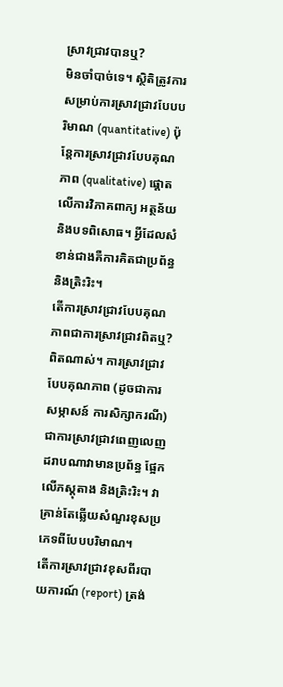ស្រាវជ្រាវបានឬ?
មិនចាំបាច់ទេ។ ស្ថិតិត្រូវការសម្រាប់ការស្រាវជ្រាវបែបបរិមាណ (quantitative) ប៉ុន្តែការស្រាវជ្រាវបែបគុណភាព (qualitative) ផ្ដោតលើការវិភាគពាក្យ អត្ថន័យ និងបទពិសោធ។ អ្វីដែលសំខាន់ជាងគឺការគិតជាប្រព័ន្ធនិងត្រិះរិះ។
តើការស្រាវជ្រាវបែបគុណភាពជាការស្រាវជ្រាវពិតឬ?
ពិតណាស់។ ការស្រាវជ្រាវបែបគុណភាព (ដូចជាការសម្ភាសន៍ ការសិក្សាករណី) ជាការស្រាវជ្រាវពេញលេញ ដរាបណាវាមានប្រព័ន្ធ ផ្អែកលើភស្តុតាង និងត្រិះរិះ។ វាគ្រាន់តែឆ្លើយសំណួរខុសប្រភេទពីបែបបរិមាណ។
តើការស្រាវជ្រាវខុសពីរបាយការណ៍ (report) ត្រង់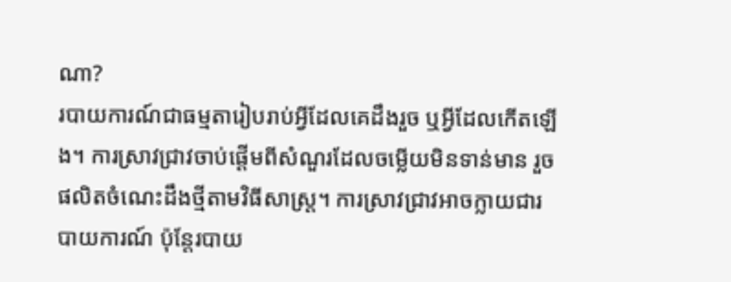ណា?
របាយការណ៍ជាធម្មតារៀបរាប់អ្វីដែលគេដឹងរួច ឬអ្វីដែលកើតឡើង។ ការស្រាវជ្រាវចាប់ផ្ដើមពីសំណួរដែលចម្លើយមិនទាន់មាន រួចផលិតចំណេះដឹងថ្មីតាមវិធីសាស្ត្រ។ ការស្រាវជ្រាវអាចក្លាយជារបាយការណ៍ ប៉ុន្តែរបាយ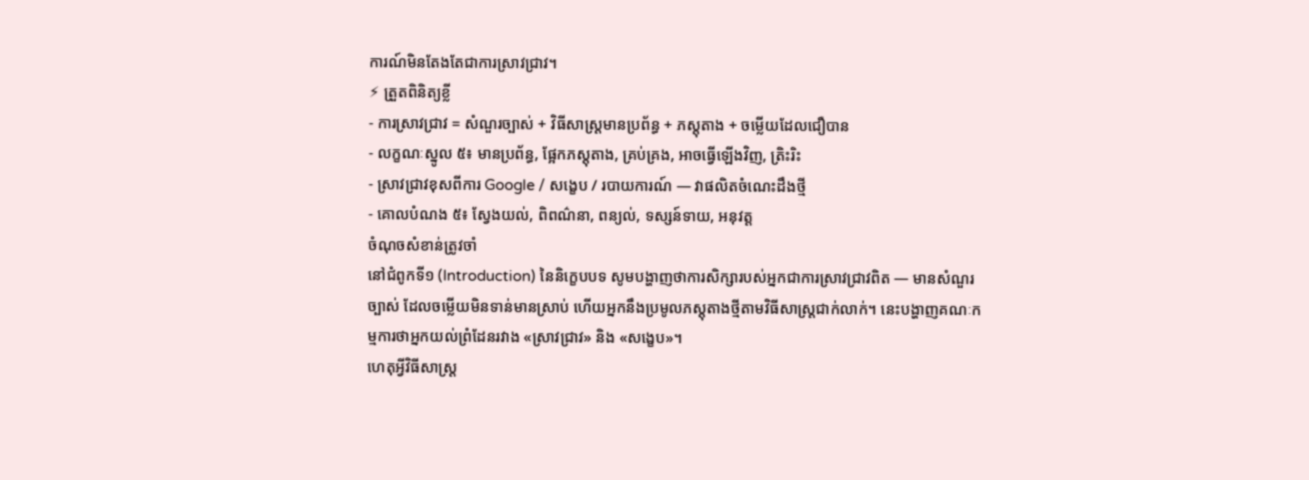ការណ៍មិនតែងតែជាការស្រាវជ្រាវ។
⚡ ត្រួតពិនិត្យខ្លី
- ការស្រាវជ្រាវ = សំណួរច្បាស់ + វិធីសាស្ត្រមានប្រព័ន្ធ + ភស្តុតាង + ចម្លើយដែលជឿបាន
- លក្ខណៈស្នូល ៥៖ មានប្រព័ន្ធ, ផ្អែកភស្តុតាង, គ្រប់គ្រង, អាចធ្វើឡើងវិញ, ត្រិះរិះ
- ស្រាវជ្រាវខុសពីការ Google / សង្ខេប / របាយការណ៍ — វាផលិតចំណេះដឹងថ្មី
- គោលបំណង ៥៖ ស្វែងយល់, ពិពណ៌នា, ពន្យល់, ទស្សន៍ទាយ, អនុវត្ត
ចំណុចសំខាន់ត្រូវចាំ
នៅជំពូកទី១ (Introduction) នៃនិក្ខេបបទ សូមបង្ហាញថាការសិក្សារបស់អ្នកជាការស្រាវជ្រាវពិត — មានសំណួរច្បាស់ ដែលចម្លើយមិនទាន់មានស្រាប់ ហើយអ្នកនឹងប្រមូលភស្តុតាងថ្មីតាមវិធីសាស្ត្រជាក់លាក់។ នេះបង្ហាញគណៈកម្មការថាអ្នកយល់ព្រំដែនរវាង «ស្រាវជ្រាវ» និង «សង្ខេប»។
ហេតុអ្វីវិធីសាស្ត្រ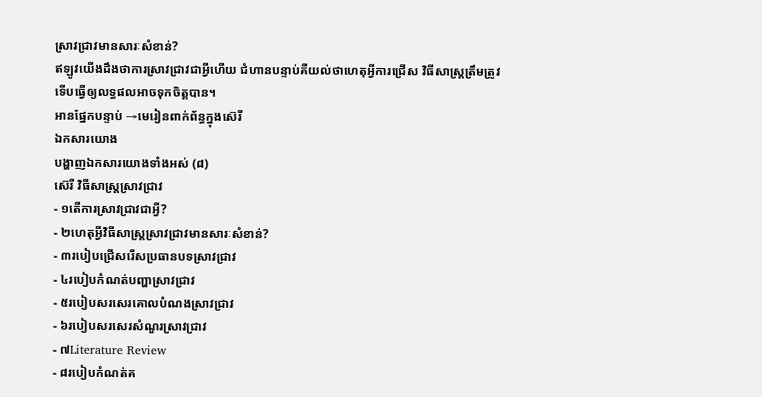ស្រាវជ្រាវមានសារៈសំខាន់?
ឥឡូវយើងដឹងថាការស្រាវជ្រាវជាអ្វីហើយ ជំហានបន្ទាប់គឺយល់ថាហេតុអ្វីការជ្រើស វិធីសាស្ត្រត្រឹមត្រូវ ទើបធ្វើឲ្យលទ្ធផលអាចទុកចិត្តបាន។
អានផ្នែកបន្ទាប់ →មេរៀនពាក់ព័ន្ធក្នុងស៊េរី
ឯកសារយោង
បង្ហាញឯកសារយោងទាំងអស់ (៨)
ស៊េរី វិធីសាស្ត្រស្រាវជ្រាវ
- ១តើការស្រាវជ្រាវជាអ្វី?
- ២ហេតុអ្វីវិធីសាស្ត្រស្រាវជ្រាវមានសារៈសំខាន់?
- ៣របៀបជ្រើសរើសប្រធានបទស្រាវជ្រាវ
- ៤របៀបកំណត់បញ្ហាស្រាវជ្រាវ
- ៥របៀបសរសេរគោលបំណងស្រាវជ្រាវ
- ៦របៀបសរសេរសំណួរស្រាវជ្រាវ
- ៧Literature Review
- ៨របៀបកំណត់គ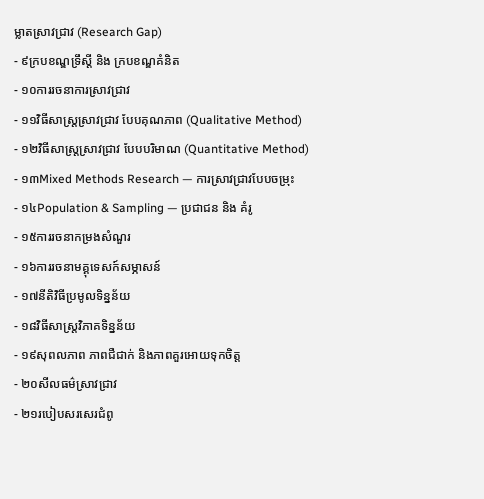ម្លាតស្រាវជ្រាវ (Research Gap)
- ៩ក្របខណ្ឌទ្រឹស្តី និង ក្របខណ្ឌគំនិត
- ១០ការរចនាការស្រាវជ្រាវ
- ១១វិធីសាស្ត្រស្រាវជ្រាវ បែបគុណភាព (Qualitative Method)
- ១២វិធីសាស្ត្រស្រាវជ្រាវ បែបបរិមាណ (Quantitative Method)
- ១៣Mixed Methods Research — ការស្រាវជ្រាវបែបចម្រុះ
- ១៤Population & Sampling — ប្រជាជន និង គំរូ
- ១៥ការរចនាកម្រងសំណួរ
- ១៦ការរចនាមគ្គុទេសក៍សម្ភាសន៍
- ១៧នីតិវិធីប្រមូលទិន្នន័យ
- ១៨វិធីសាស្ត្រវិភាគទិន្នន័យ
- ១៩សុពលភាព ភាពជឺជាក់ និងភាពគួរអោយទុកចិត្ត
- ២០សីលធម៌ស្រាវជ្រាវ
- ២១របៀបសរសេរជំពូ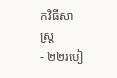កវិធីសាស្ត្រ
- ២២របៀ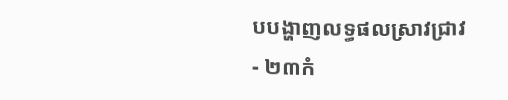បបង្ហាញលទ្ធផលស្រាវជ្រាវ
- ២៣កំ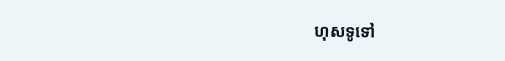ហុសទូទៅ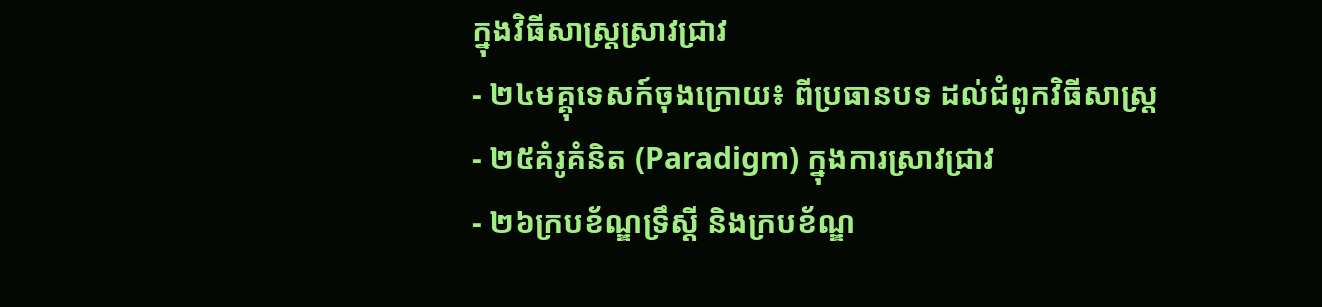ក្នុងវិធីសាស្ត្រស្រាវជ្រាវ
- ២៤មគ្គុទេសក៍ចុងក្រោយ៖ ពីប្រធានបទ ដល់ជំពូកវិធីសាស្ត្រ
- ២៥គំរូគំនិត (Paradigm) ក្នុងការស្រាវជ្រាវ
- ២៦ក្របខ័ណ្ឌទ្រឹស្ដី និងក្របខ័ណ្ឌ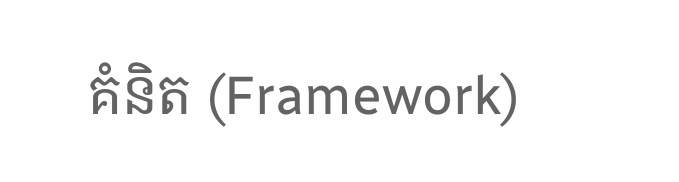គំនិត (Framework)